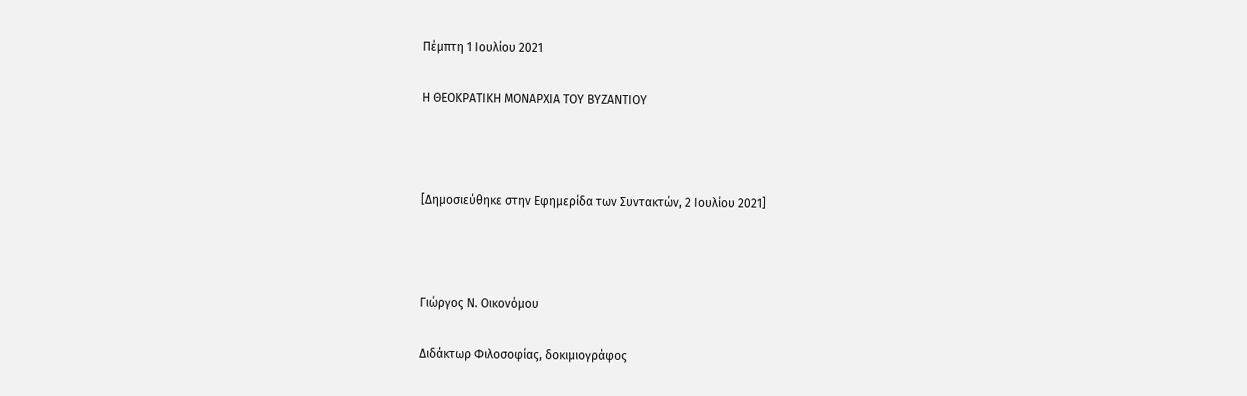Πέμπτη 1 Ιουλίου 2021

Η ΘΕΟΚΡΑΤΙΚΗ ΜΟΝΑΡΧΙΑ ΤΟΥ ΒΥΖΑΝΤΙΟΥ



[Δημοσιεύθηκε στην Εφημερίδα των Συντακτών, 2 Ιουλίου 2021]



Γιώργος Ν. Οικονόμου

Διδάκτωρ Φιλοσοφίας, δοκιμιογράφος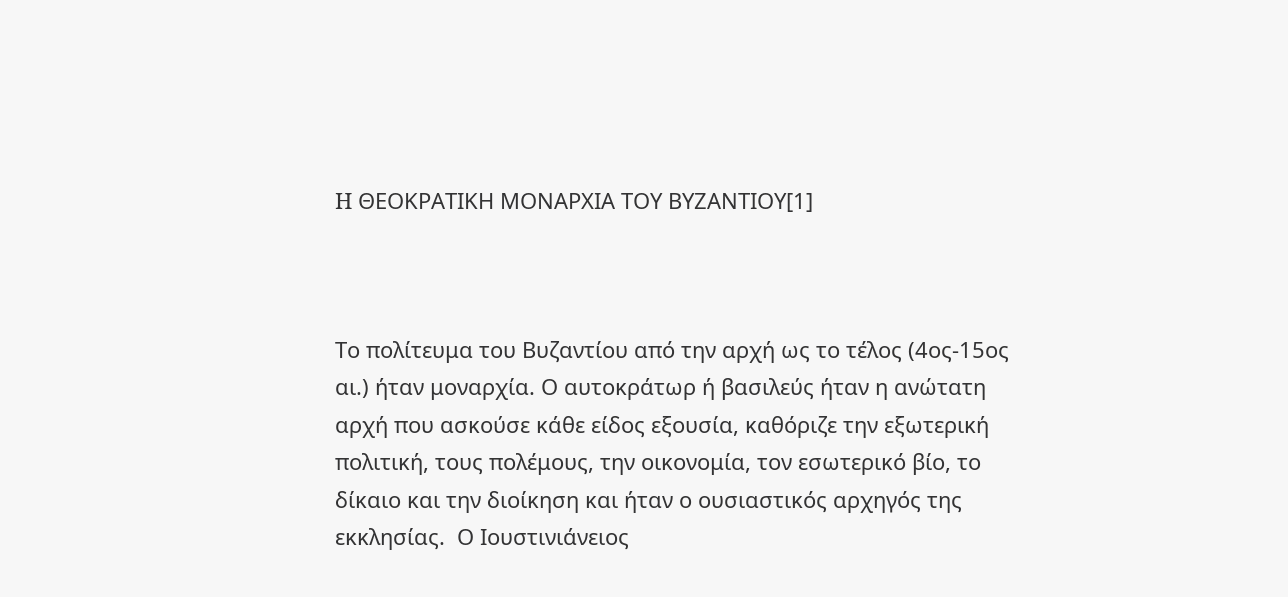H ΘΕΟΚΡΑΤΙΚΗ ΜΟΝΑΡΧΙΑ ΤΟΥ ΒΥΖΑΝΤΙΟΥ[1]



Το πολίτευμα του Βυζαντίου από την αρχή ως το τέλος (4ος-15ος αι.) ήταν μοναρχία. Ο αυτοκράτωρ ή βασιλεύς ήταν η ανώτατη αρχή που ασκούσε κάθε είδος εξουσία, καθόριζε την εξωτερική πολιτική, τους πολέμους, την οικονομία, τον εσωτερικό βίο, το δίκαιο και την διοίκηση και ήταν ο ουσιαστικός αρχηγός της εκκλησίας.  Ο Ιουστινιάνειος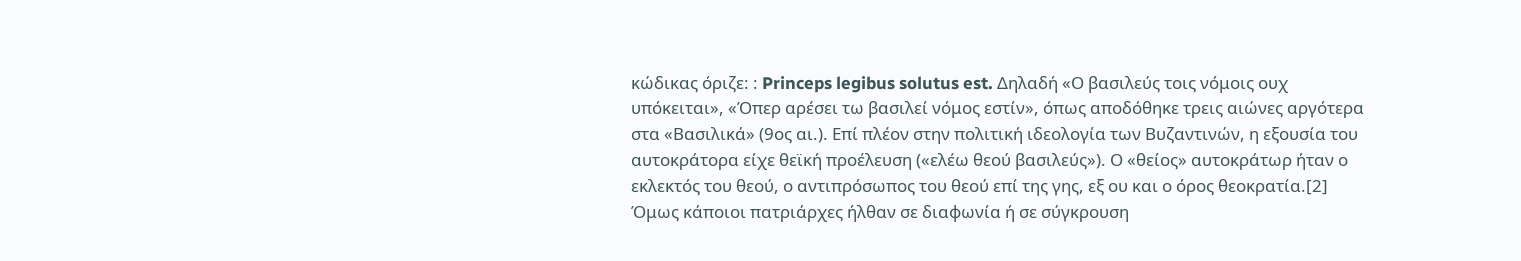κώδικας όριζε: : Princeps legibus solutus est. Δηλαδή «Ο βασιλεύς τοις νόμοις ουχ υπόκειται», «Όπερ αρέσει τω βασιλεί νόμος εστίν», όπως αποδόθηκε τρεις αιώνες αργότερα στα «Βασιλικά» (9ος αι.). Επί πλέον στην πολιτική ιδεολογία των Βυζαντινών, η εξουσία του αυτοκράτορα είχε θεϊκή προέλευση («ελέω θεού βασιλεύς»). Ο «θείος» αυτοκράτωρ ήταν ο εκλεκτός του θεού, ο αντιπρόσωπος του θεού επί της γης, εξ ου και ο όρος θεοκρατία.[2] Όμως κάποιοι πατριάρχες ήλθαν σε διαφωνία ή σε σύγκρουση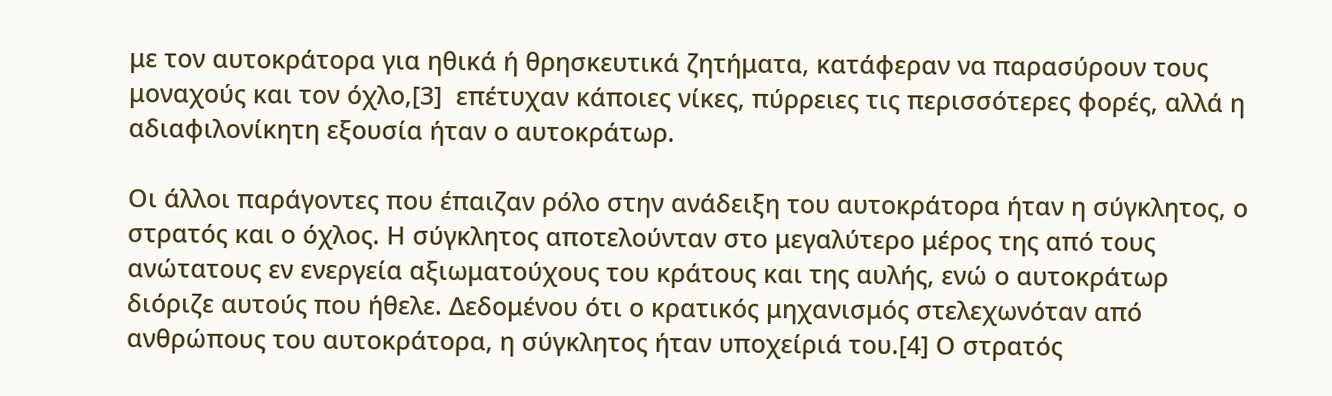με τον αυτοκράτορα για ηθικά ή θρησκευτικά ζητήματα, κατάφεραν να παρασύρουν τους μοναχούς και τον όχλο,[3]  επέτυχαν κάποιες νίκες, πύρρειες τις περισσότερες φορές, αλλά η αδιαφιλονίκητη εξουσία ήταν ο αυτοκράτωρ.

Οι άλλοι παράγοντες που έπαιζαν ρόλο στην ανάδειξη του αυτοκράτορα ήταν η σύγκλητος, ο στρατός και ο όχλος. Η σύγκλητος αποτελούνταν στο μεγαλύτερο μέρος της από τους ανώτατους εν ενεργεία αξιωματούχους του κράτους και της αυλής, ενώ ο αυτοκράτωρ διόριζε αυτούς που ήθελε. Δεδομένου ότι ο κρατικός μηχανισμός στελεχωνόταν από ανθρώπους του αυτοκράτορα, η σύγκλητος ήταν υποχείριά του.[4] Ο στρατός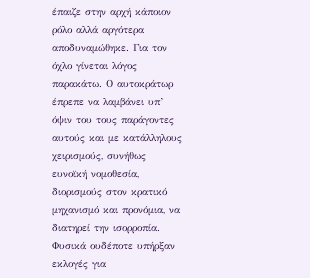έπαιζε στην αρχή κάποιον ρόλο αλλά αργότερα αποδυναμώθηκε. Για τον όχλο γίνεται λόγος παρακάτω. Ο αυτοκράτωρ έπρεπε να λαμβάνει υπ’ όψιν του τους παράγοντες αυτούς και με κατάλληλους χειρισμούς, συνήθως ευνοϊκή νομοθεσία, διορισμούς στον κρατικό μηχανισμό και προνόμια, να διατηρεί την ισορροπία. Φυσικά ουδέποτε υπήρξαν εκλογές για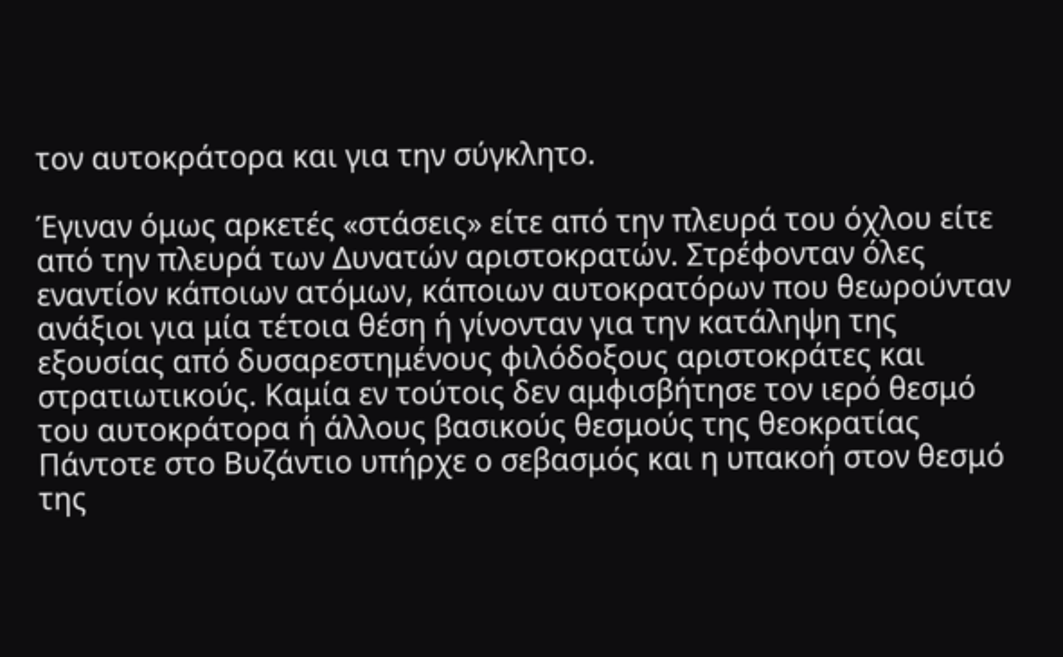τον αυτοκράτορα και για την σύγκλητο.

Έγιναν όμως αρκετές «στάσεις» είτε από την πλευρά του όχλου είτε από την πλευρά των Δυνατών αριστοκρατών. Στρέφονταν όλες εναντίον κάποιων ατόμων, κάποιων αυτοκρατόρων που θεωρούνταν ανάξιοι για μία τέτοια θέση ή γίνονταν για την κατάληψη της εξουσίας από δυσαρεστημένους φιλόδοξους αριστοκράτες και στρατιωτικούς. Καμία εν τούτοις δεν αμφισβήτησε τον ιερό θεσμό του αυτοκράτορα ή άλλους βασικούς θεσμούς της θεοκρατίας Πάντοτε στο Βυζάντιο υπήρχε ο σεβασμός και η υπακοή στον θεσμό της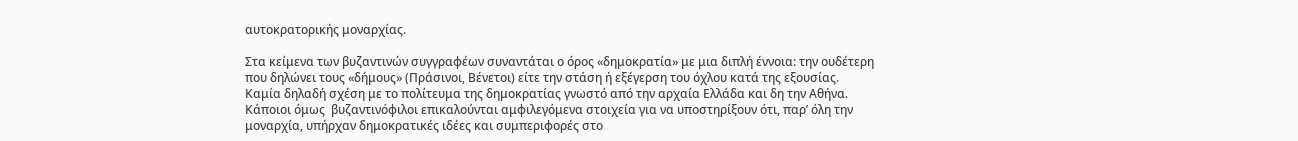αυτοκρατορικής μοναρχίας.

Στα κείμενα των βυζαντινών συγγραφέων συναντάται ο όρος «δημοκρατία» με μια διπλή έννοια: την ουδέτερη που δηλώνει τους «δήμους» (Πράσινοι, Βένετοι) είτε την στάση ή εξέγερση του όχλου κατά της εξουσίας. Καμία δηλαδή σχέση με το πολίτευμα της δημοκρατίας γνωστό από την αρχαία Ελλάδα και δη την Αθήνα. Κάποιοι όμως  βυζαντινόφιλοι επικαλούνται αμφιλεγόμενα στοιχεία για να υποστηρίξουν ότι, παρ’ όλη την μοναρχία, υπήρχαν δημοκρατικές ιδέες και συμπεριφορές στο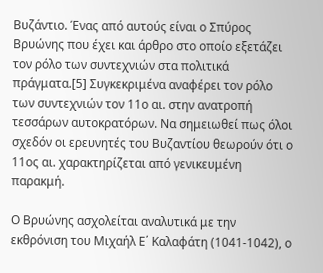Βυζάντιο. Ένας από αυτούς είναι ο Σπύρος Βρυώνης που έχει και άρθρο στο οποίο εξετάζει τον ρόλο των συντεχνιών στα πολιτικά πράγματα.[5] Συγκεκριμένα αναφέρει τον ρόλο των συντεχνιών τον 11ο αι. στην ανατροπή τεσσάρων αυτοκρατόρων. Να σημειωθεί πως όλοι σχεδόν οι ερευνητές του Βυζαντίου θεωρούν ότι ο 11ος αι. χαρακτηρίζεται από γενικευμένη παρακμή.

Ο Βρυώνης ασχολείται αναλυτικά με την εκθρόνιση του Μιχαήλ Ε΄ Καλαφάτη (1041-1042), ο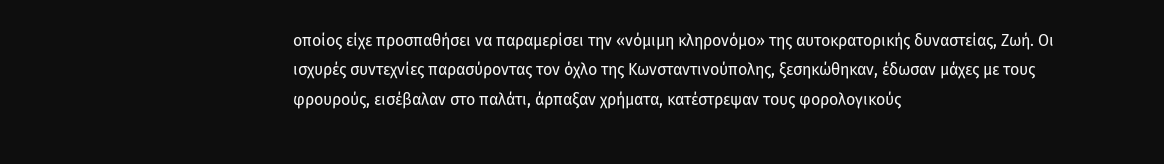οποίος είχε προσπαθήσει να παραμερίσει την «νόμιμη κληρονόμο» της αυτοκρατορικής δυναστείας, Ζωή. Οι ισχυρές συντεχνίες παρασύροντας τον όχλο της Κωνσταντινούπολης, ξεσηκώθηκαν, έδωσαν μάχες με τους φρουρούς, εισέβαλαν στο παλάτι, άρπαξαν χρήματα, κατέστρεψαν τους φορολογικούς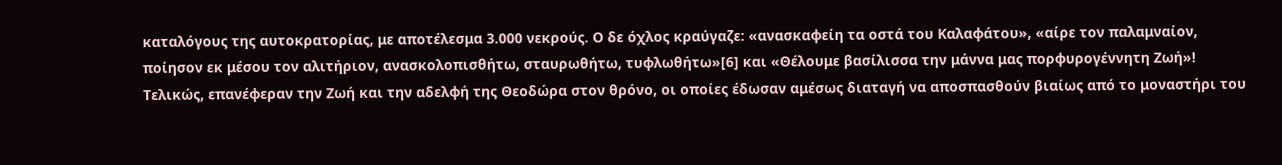καταλόγους της αυτοκρατορίας, με αποτέλεσμα 3.000 νεκρούς. Ο δε όχλος κραύγαζε: «ανασκαφείη τα οστά του Καλαφάτου», «αίρε τον παλαμναίον, ποίησον εκ μέσου τον αλιτήριον, ανασκολοπισθήτω, σταυρωθήτω, τυφλωθήτω»[6] και «Θέλουμε βασίλισσα την μάννα μας πορφυρογέννητη Ζωή»! Τελικώς, επανέφεραν την Ζωή και την αδελφή της Θεοδώρα στον θρόνο, οι οποίες έδωσαν αμέσως διαταγή να αποσπασθούν βιαίως από το μοναστήρι του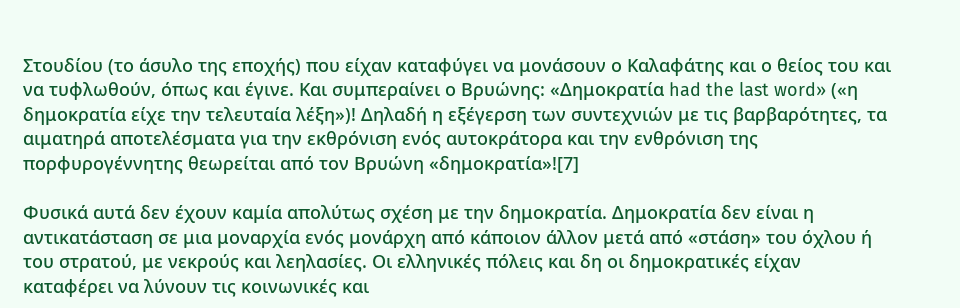Στουδίου (το άσυλο της εποχής) που είχαν καταφύγει να μονάσουν ο Καλαφάτης και ο θείος του και να τυφλωθούν, όπως και έγινε. Και συμπεραίνει ο Βρυώνης: «Δημοκρατία had the last word» («η δημοκρατία είχε την τελευταία λέξη»)! Δηλαδή η εξέγερση των συντεχνιών με τις βαρβαρότητες, τα αιματηρά αποτελέσματα για την εκθρόνιση ενός αυτοκράτορα και την ενθρόνιση της πορφυρογέννητης θεωρείται από τον Βρυώνη «δημοκρατία»![7]

Φυσικά αυτά δεν έχουν καμία απολύτως σχέση με την δημοκρατία. Δημοκρατία δεν είναι η αντικατάσταση σε μια μοναρχία ενός μονάρχη από κάποιον άλλον μετά από «στάση» του όχλου ή του στρατού, με νεκρούς και λεηλασίες. Οι ελληνικές πόλεις και δη οι δημοκρατικές είχαν καταφέρει να λύνουν τις κοινωνικές και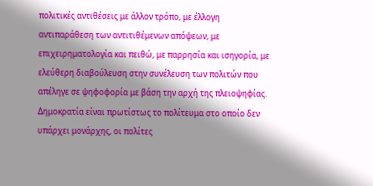πολιτικές αντιθέσεις με άλλον τρόπο, με έλλογη αντιπαράθεση των αντιτιθέμενων απόψεων, με επιχειρηματολογία και πειθώ, με παρρησία και ισηγορία, με ελεύθερη διαβούλευση στην συνέλευση των πολιτών που απέληγε σε ψηφοφορία με βάση την αρχή της πλειοψηφίας. Δημοκρατία είναι πρωτίστως το πολίτευμα στο οποίο δεν υπάρχει μονάρχης, οι πολίτες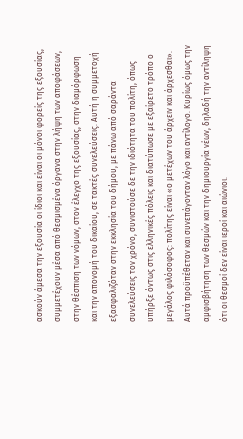ασκούν άμεσα την εξουσία οι ίδιοι και είναι οι μόνοι φορείς της εξουσίας, συμμετέχουν μέσα από θεσμισμένα όργανα στην λήψη των αποφάσεων, στην θέσπιση των νόμων, στον έλεγχο της εξουσίας, στην διαμόρφωση και την απονομή του δικαίου, σε τακτές συνελεύσεις. Αυτή η συμμετοχή εξασφαλιζόταν στην εκκλησία του δήμου, με πάνω από σαράντα συνελεύσεις τον χρόνο, συνιστούσε δε την ιδιότητα του πολίτη, όπως υπήρξε όντως στις ελληνικές πόλεις και διατύπωσε με εξαίρετο τρόπο ο μεγάλος φιλόσοφος: πολίτης είναι «ο μετέχων του άρχειν και άρχεσθαι». Αυτά προϋπέθεταν και συνεπάγονταν λόγο και αντίλογο. Κυρίως όμως την αμφισβήτηση των θεσμών και την δημιουργία νέων, δηλαδή την αντίληψη ότι οι θεσμοί δεν είναι ιεροί και αιώνιοι.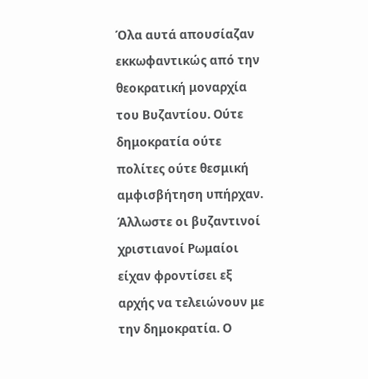Όλα αυτά απουσίαζαν εκκωφαντικώς από την θεοκρατική μοναρχία του Βυζαντίου. Ούτε δημοκρατία ούτε πολίτες ούτε θεσμική αμφισβήτηση υπήρχαν. Άλλωστε οι βυζαντινοί χριστιανοί Ρωμαίοι είχαν φροντίσει εξ αρχής να τελειώνουν με την δημοκρατία. Ο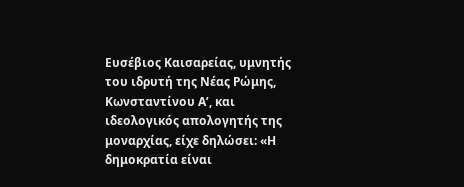Ευσέβιος Καισαρείας, υμνητής του ιδρυτή της Νέας Ρώμης, Κωνσταντίνου Α’, και ιδεολογικός απολογητής της μοναρχίας, είχε δηλώσει: «Η δημοκρατία είναι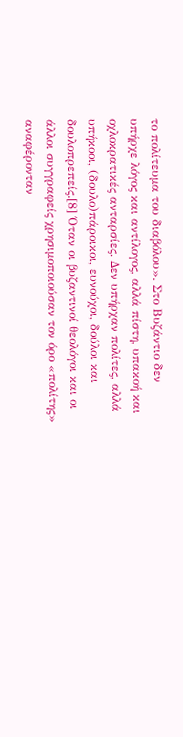το πολίτευμα του διαβόλου». Στο Βυζάντιο δεν υπήρχε λόγος και αντίλογος, αλλά πίστη, υπακοή και οχλοκρατικές ανταρσίες. Δεν υπήρχαν πολίτες, αλλά υπήκοοι, (δουλο)πάροικοι, ευνούχοι, δούλοι και δουλοπρεπείς.[8] Όταν οι βυζαντινοί θεολόγοι και οι άλλοι συγγραφείς χρησιμοποιούσαν τον όρο «πολίτης» αναφέρονταν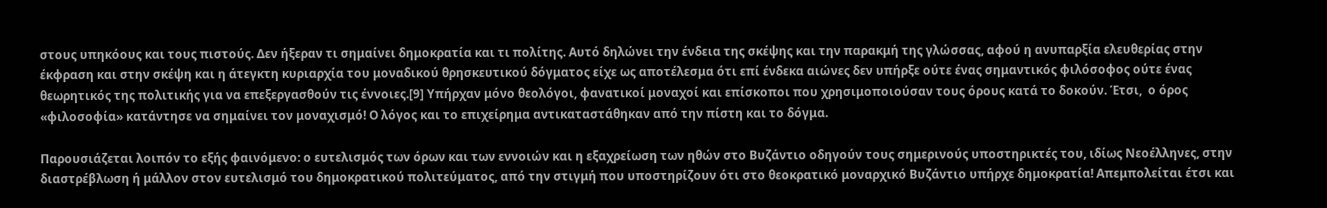στους υπηκόους και τους πιστούς. Δεν ήξεραν τι σημαίνει δημοκρατία και τι πολίτης. Αυτό δηλώνει την ένδεια της σκέψης και την παρακμή της γλώσσας, αφού η ανυπαρξία ελευθερίας στην έκφραση και στην σκέψη και η άτεγκτη κυριαρχία του μοναδικού θρησκευτικού δόγματος είχε ως αποτέλεσμα ότι επί ένδεκα αιώνες δεν υπήρξε ούτε ένας σημαντικός φιλόσοφος ούτε ένας θεωρητικός της πολιτικής για να επεξεργασθούν τις έννοιες.[9] Υπήρχαν μόνο θεολόγοι, φανατικοί μοναχοί και επίσκοποι που χρησιμοποιούσαν τους όρους κατά το δοκούν. Έτσι,  ο όρος «φιλοσοφία» κατάντησε να σημαίνει τον μοναχισμό! Ο λόγος και το επιχείρημα αντικαταστάθηκαν από την πίστη και το δόγμα.

Παρουσιάζεται λοιπόν το εξής φαινόμενο: ο ευτελισμός των όρων και των εννοιών και η εξαχρείωση των ηθών στο Βυζάντιο οδηγούν τους σημερινούς υποστηρικτές του, ιδίως Νεοέλληνες, στην διαστρέβλωση ή μάλλον στον ευτελισμό του δημοκρατικού πολιτεύματος, από την στιγμή που υποστηρίζουν ότι στο θεοκρατικό μοναρχικό Βυζάντιο υπήρχε δημοκρατία! Απεμπολείται έτσι και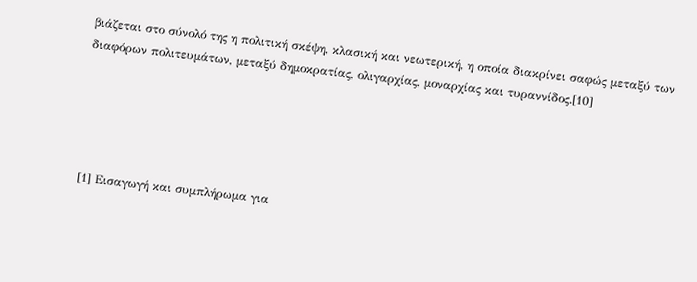βιάζεται στο σύνολό της η πολιτική σκέψη, κλασική και νεωτερική, η οποία διακρίνει σαφώς μεταξύ των διαφόρων πολιτευμάτων, μεταξύ δημοκρατίας, ολιγαρχίας, μοναρχίας και τυραννίδος.[10]





[1] Εισαγωγή και συμπλήρωμα για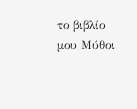το βιβλίο μου Μύθοι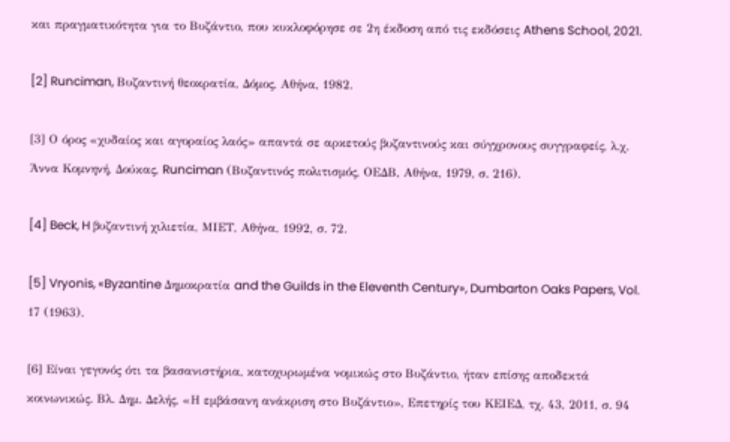και πραγματικότητα για το Βυζάντιο, που κυκλοφόρησε σε 2η έκδοση από τις εκδόσεις Athens School, 2021.

[2] Runciman, Βυζαντινή θεοκρατία, Δόμος, Αθήνα, 1982.

[3] Ο όρος «χυδαίος και αγοραίος λαός» απαντά σε αρκετούς βυζαντινούς και σύγχρονους συγγραφείς, λ.χ. Άννα Κομνηνή, Δούκας, Runciman (Βυζαντινός πολιτισμός, ΟΕΔΒ, Αθήνα, 1979, σ. 216).

[4] Beck, H βυζαντινή χιλιετία, ΜΙΕΤ, Αθήνα, 1992, σ. 72.

[5] Vryonis, «Byzantine Δημοκρατία and the Guilds in the Eleventh Century», Dumbarton Oaks Papers, Vol. 17 (1963).

[6] Είναι γεγονός ότι τα βασανιστήρια, κατοχυρωμένα νομικώς στο Βυζάντιο, ήταν επίσης αποδεκτά κοινωνικώς. Βλ. Δημ. Δελής, «Η εμβάσανη ανάκριση στο Βυζάντιο», Επετηρίς του ΚΕΙΕΔ, τχ. 43, 2011, σ. 94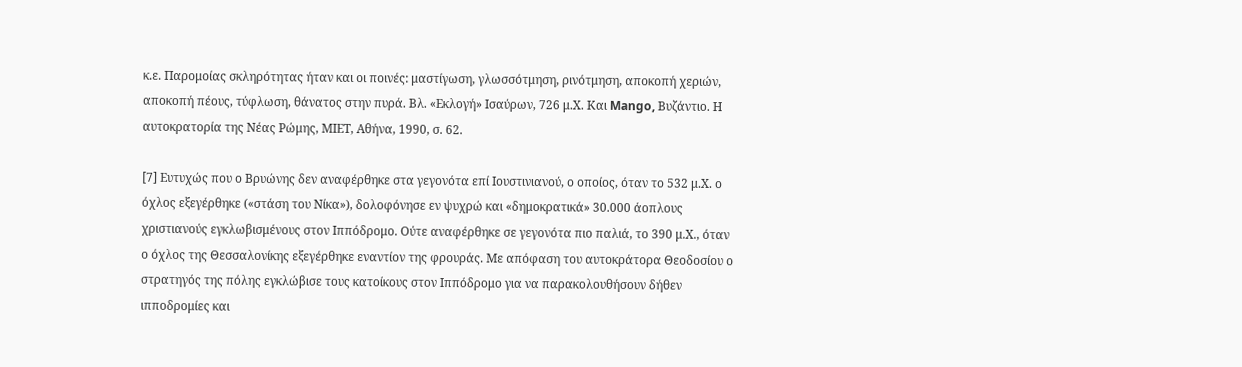κ.ε. Παρομοίας σκληρότητας ήταν και οι ποινές: μαστίγωση, γλωσσότμηση, ρινότμηση, αποκοπή χεριών, αποκοπή πέους, τύφλωση, θάνατος στην πυρά. Βλ. «Εκλογή» Ισαύρων, 726 μ.Χ. Και Mango, Βυζάντιο. Η αυτοκρατορία της Νέας Ρώμης, ΜΙΕΤ, Αθήνα, 1990, σ. 62.

[7] Ευτυχώς που ο Βρυώνης δεν αναφέρθηκε στα γεγονότα επί Ιουστινιανού, ο οποίος, όταν το 532 μ.Χ. ο όχλος εξεγέρθηκε («στάση του Νίκα»), δολοφόνησε εν ψυχρώ και «δημοκρατικά» 30.000 άοπλους χριστιανούς εγκλωβισμένους στον Ιππόδρομο. Ούτε αναφέρθηκε σε γεγονότα πιο παλιά, το 390 μ.Χ., όταν ο όχλος της Θεσσαλονίκης εξεγέρθηκε εναντίον της φρουράς. Με απόφαση του αυτοκράτορα Θεοδοσίου ο στρατηγός της πόλης εγκλώβισε τους κατοίκους στον Ιππόδρομο για να παρακολουθήσουν δήθεν ιπποδρομίες και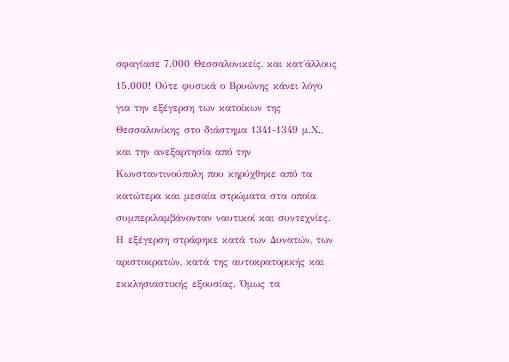σφαγίασε 7.000 Θεσσαλονικείς, και κατ΄άλλους 15.000! Ούτε φυσικά ο Βρυώνης κάνει λόγο για την εξέγερση των κατοίκων της Θεσσαλονίκης στο διάστημα 1341-1349 μ.Χ., και την ανεξαρτησία από την Κωνσταντινούπολη που κηρύχθηκε από τα κατώτερα και μεσαία στρώματα στα οποία συμπεριλαμβάνονταν ναυτικοί και συντεχνίες. Η εξέγερση στράφηκε κατά των Δυνατών, των αριστοκρατών, κατά της αυτοκρατορικής και εκκλησιαστικής εξουσίας. Όμως τα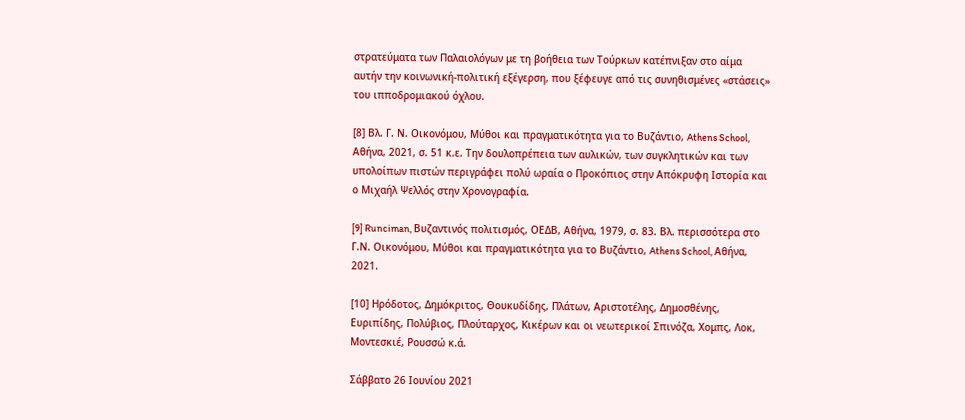στρατεύματα των Παλαιολόγων με τη βοήθεια των Τούρκων κατέπνιξαν στο αίμα αυτήν την κοινωνική-πολιτική εξέγερση, που ξέφευγε από τις συνηθισμένες «στάσεις» του ιπποδρομιακού όχλου.

[8] Βλ. Γ. Ν. Οικονόμου, Μύθοι και πραγματικότητα για το Βυζάντιο, Athens School, Αθήνα, 2021, σ. 51 κ.ε. Την δουλοπρέπεια των αυλικών, των συγκλητικών και των υπολοίπων πιστών περιγράφει πολύ ωραία ο Προκόπιος στην Απόκρυφη Ιστορία και ο Μιχαήλ Ψελλός στην Χρονογραφία.

[9] Runciman, Βυζαντινός πολιτισμός, ΟΕΔΒ, Αθήνα, 1979, σ. 83. Βλ. περισσότερα στο Γ.Ν. Οικονόμου, Μύθοι και πραγματικότητα για το Βυζάντιο, Athens School, Αθήνα, 2021.

[10] Ηρόδοτος, Δημόκριτος, Θουκυδίδης, Πλάτων, Αριστοτέλης, Δημοσθένης, Ευριπίδης, Πολύβιος, Πλούταρχος, Κικέρων και οι νεωτερικοί Σπινόζα, Χομπς, Λοκ, Μοντεσκιέ, Ρουσσώ κ.ά.

Σάββατο 26 Ιουνίου 2021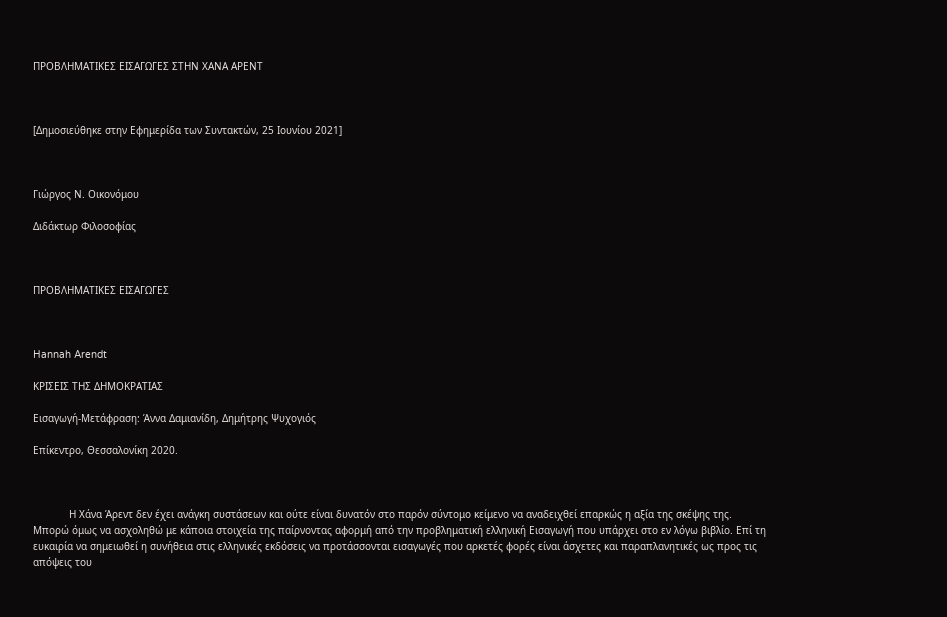ΠΡΟΒΛΗΜΑΤΙΚΕΣ ΕΙΣΑΓΩΓΕΣ ΣΤΗΝ ΧΑΝΑ ΑΡΕΝΤ



[Δημοσιεύθηκε στην Εφημερίδα των Συντακτών, 25 Ιουνίου 2021]



Γιώργος Ν. Οικονόμου

Διδάκτωρ Φιλοσοφίας



ΠΡΟΒΛΗΜΑΤΙΚΕΣ ΕΙΣΑΓΩΓΕΣ



Hannah Arendt

ΚΡΙΣΕΙΣ ΤΗΣ ΔΗΜΟΚΡΑΤΙΑΣ

Εισαγωγή-Μετάφραση: Άννα Δαμιανίδη, Δημήτρης Ψυχογιός

Επίκεντρο, Θεσσαλονίκη 2020.



            Η Χάνα Άρεντ δεν έχει ανάγκη συστάσεων και ούτε είναι δυνατόν στο παρόν σύντομο κείμενο να αναδειχθεί επαρκώς η αξία της σκέψης της. Μπορώ όμως να ασχοληθώ με κάποια στοιχεία της παίρνοντας αφορμή από την προβληματική ελληνική Εισαγωγή που υπάρχει στο εν λόγω βιβλίο. Επί τη ευκαιρία να σημειωθεί η συνήθεια στις ελληνικές εκδόσεις να προτάσσονται εισαγωγές που αρκετές φορές είναι άσχετες και παραπλανητικές ως προς τις απόψεις του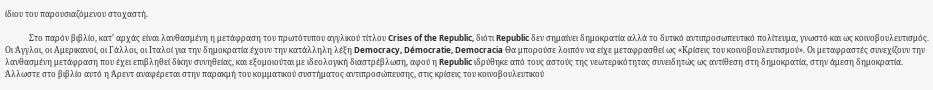ίδιου του παρουσιαζόμενου στοχαστή.

            Στο παρόν βιβλίο, κατ’ αρχάς είναι λανθασμένη η μετάφραση του πρωτότυπου αγγλικού τίτλου Crises of the Republic, διότι Republic δεν σημαίνει δημοκρατία αλλά το δυτικό αντιπροσωπευτικό πολίτευμα, γνωστό και ως κοινοβουλευτισμός. Οι Άγγλοι, οι Αμερικανοί, οι Γάλλοι, οι Ιταλοί για την δημοκρατία έχουν την κατάλληλη λέξη Democracy, Démocratie, Democracia Θα μπορούσε λοιπόν να είχε μεταφρασθεί ως «Κρίσεις του κοινοβουλευτισμού». Οι μεταφραστές συνεχίζουν την λανθασμένη μετάφραση που έχει επιβληθεί δίκην συνηθείας, και εξομοιούται με ιδεολογική διαστρέβλωση, αφού η Republic ιδρύθηκε από τους αστούς της νεωτερικότητας συνειδητώς ως αντίθεση στη δημοκρατία, στην άμεση δημοκρατία. Άλλωστε στο βιβλίο αυτό η Άρεντ αναφέρεται στην παρακμή του κομματικού συστήματος αντιπροσώπευσης, στις κρίσεις του κοινοβουλευτικού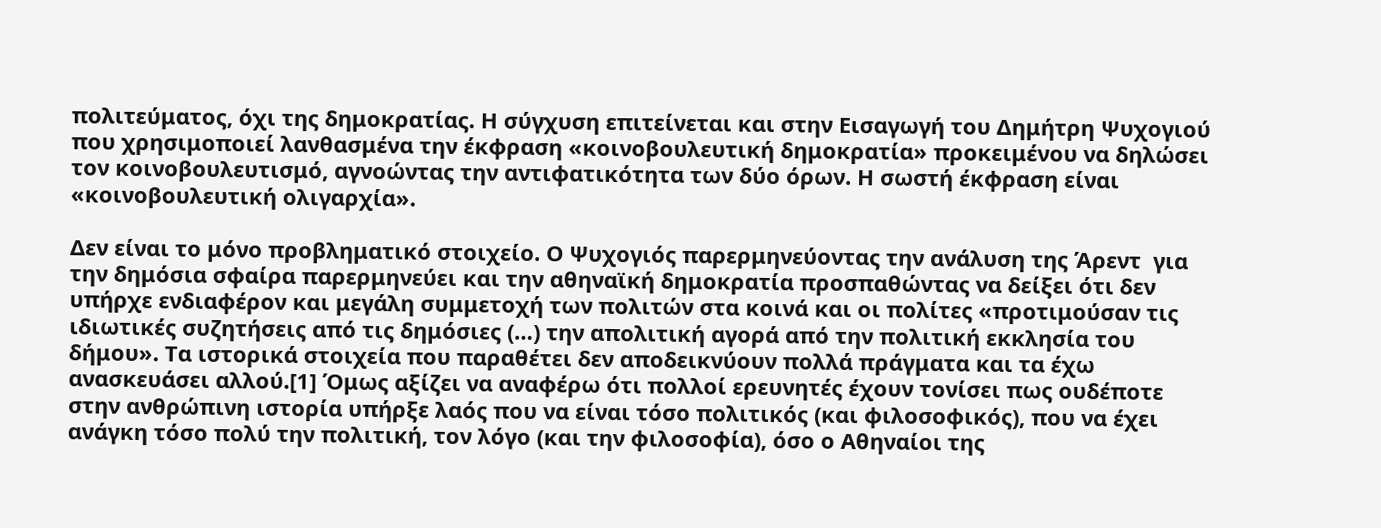πολιτεύματος, όχι της δημοκρατίας. Η σύγχυση επιτείνεται και στην Εισαγωγή του Δημήτρη Ψυχογιού που χρησιμοποιεί λανθασμένα την έκφραση «κοινοβουλευτική δημοκρατία» προκειμένου να δηλώσει τον κοινοβουλευτισμό, αγνοώντας την αντιφατικότητα των δύο όρων. Η σωστή έκφραση είναι «κοινοβουλευτική ολιγαρχία».

Δεν είναι το μόνο προβληματικό στοιχείο. Ο Ψυχογιός παρερμηνεύοντας την ανάλυση της Άρεντ  για την δημόσια σφαίρα παρερμηνεύει και την αθηναϊκή δημοκρατία προσπαθώντας να δείξει ότι δεν υπήρχε ενδιαφέρον και μεγάλη συμμετοχή των πολιτών στα κοινά και οι πολίτες «προτιμούσαν τις ιδιωτικές συζητήσεις από τις δημόσιες (…) την απολιτική αγορά από την πολιτική εκκλησία του δήμου». Τα ιστορικά στοιχεία που παραθέτει δεν αποδεικνύουν πολλά πράγματα και τα έχω ανασκευάσει αλλού.[1] Όμως αξίζει να αναφέρω ότι πολλοί ερευνητές έχουν τονίσει πως ουδέποτε στην ανθρώπινη ιστορία υπήρξε λαός που να είναι τόσο πολιτικός (και φιλοσοφικός), που να έχει ανάγκη τόσο πολύ την πολιτική, τον λόγο (και την φιλοσοφία), όσο ο Αθηναίοι της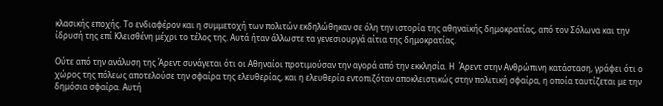κλασικής εποχής. Το ενδιαφέρον και η συμμετοχή των πολιτών εκδηλώθηκαν σε όλη την ιστορία της αθηναϊκής δημοκρατίας, από τον Σόλωνα και την ίδρυσή της επί Κλεισθένη μέχρι το τέλος της. Αυτά ήταν άλλωστε τα γενεσιουργά αίτια της δημοκρατίας.

Ούτε από την ανάλυση της Άρεντ συνάγεται ότι οι Αθηναίοι προτιμούσαν την αγορά από την εκκλησία. Η  Άρεντ στην Ανθρώπινη κατάσταση, γράφει ότι ο χώρος της πόλεως αποτελούσε την σφαίρα της ελευθερίας, και η ελευθερία εντοπιζόταν αποκλειστικώς στην πολιτική σφαίρα, η οποία ταυτίζεται με την δημόσια σφαίρα. Αυτή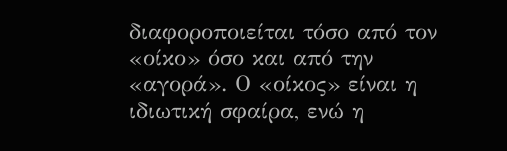διαφοροποιείται τόσο από τον «οίκο» όσο και από την «αγορά». Ο «οίκος» είναι η ιδιωτική σφαίρα, ενώ η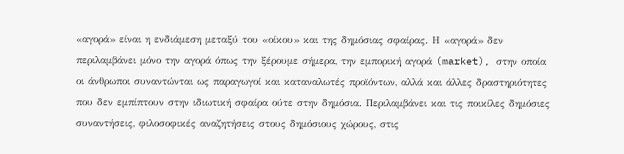«αγορά» είναι η ενδιάμεση μεταξύ του «οίκου» και της δημόσιας σφαίρας. Η «αγορά» δεν περιλαμβάνει μόνο την αγορά όπως την ξέρουμε σήμερα, την εμπορική αγορά (market), στην οποία οι άνθρωποι συναντώνται ως παραγωγοί και καταναλωτές προϊόντων, αλλά και άλλες δραστηριότητες που δεν εμπίπτουν στην ιδιωτική σφαίρα ούτε στην δημόσια. Περιλαμβάνει και τις ποικίλες δημόσιες συναντήσεις, φιλοσοφικές αναζητήσεις στους δημόσιους χώρους, στις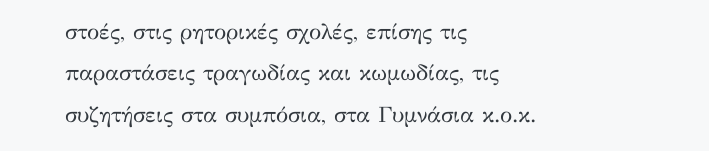στοές, στις ρητορικές σχολές, επίσης τις παραστάσεις τραγωδίας και κωμωδίας, τις συζητήσεις στα συμπόσια, στα Γυμνάσια κ.ο.κ.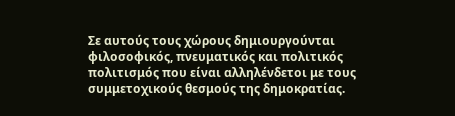Σε αυτούς τους χώρους δημιουργούνται φιλοσοφικός, πνευματικός και πολιτικός πολιτισμός που είναι αλληλένδετοι με τους συμμετοχικούς θεσμούς της δημοκρατίας.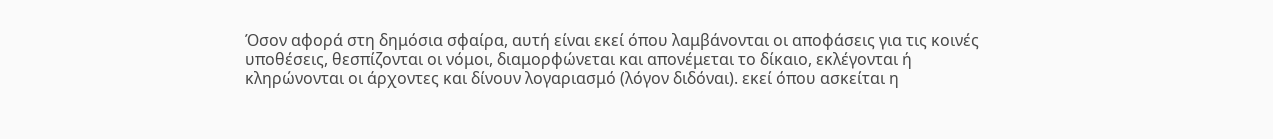Όσον αφορά στη δημόσια σφαίρα, αυτή είναι εκεί όπου λαμβάνονται οι αποφάσεις για τις κοινές υποθέσεις, θεσπίζονται οι νόμοι, διαμορφώνεται και απονέμεται το δίκαιο, εκλέγονται ή κληρώνονται οι άρχοντες και δίνουν λογαριασμό (λόγον διδόναι). εκεί όπου ασκείται η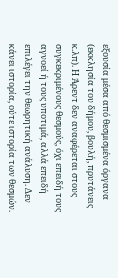εξουσία μέσα από θεσμισμένα όργανα (εκκλησία του δήμου, βουλή, πρυτάνεις κ.λπ). Η Άρεντ δεν αναφέρεται στους συγκεκριμένους θεσμούς, όχι επειδή τους αγνοεί ή τους υποτιμά, αλλά επειδή επιλέγει την θεωρητική ανάλυση. Δεν κάνει ιστορία, ούτε ιστορία των θεσμών.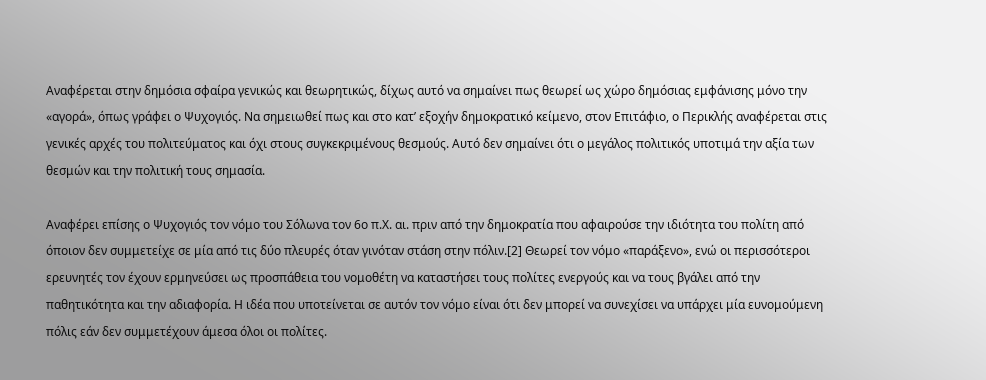Αναφέρεται στην δημόσια σφαίρα γενικώς και θεωρητικώς, δίχως αυτό να σημαίνει πως θεωρεί ως χώρο δημόσιας εμφάνισης μόνο την «αγορά», όπως γράφει ο Ψυχογιός. Να σημειωθεί πως και στο κατ’ εξοχήν δημοκρατικό κείμενο, στον Επιτάφιο, ο Περικλής αναφέρεται στις γενικές αρχές του πολιτεύματος και όχι στους συγκεκριμένους θεσμούς. Αυτό δεν σημαίνει ότι ο μεγάλος πολιτικός υποτιμά την αξία των θεσμών και την πολιτική τους σημασία.

Αναφέρει επίσης ο Ψυχογιός τον νόμο του Σόλωνα τον 6ο π.Χ. αι. πριν από την δημοκρατία που αφαιρούσε την ιδιότητα του πολίτη από όποιον δεν συμμετείχε σε μία από τις δύο πλευρές όταν γινόταν στάση στην πόλιν.[2] Θεωρεί τον νόμο «παράξενο», ενώ οι περισσότεροι ερευνητές τον έχουν ερμηνεύσει ως προσπάθεια του νομοθέτη να καταστήσει τους πολίτες ενεργούς και να τους βγάλει από την παθητικότητα και την αδιαφορία. Η ιδέα που υποτείνεται σε αυτόν τον νόμο είναι ότι δεν μπορεί να συνεχίσει να υπάρχει μία ευνομούμενη πόλις εάν δεν συμμετέχουν άμεσα όλοι οι πολίτες.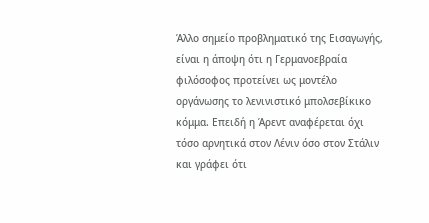Άλλο σημείο προβληματικό της Εισαγωγής, είναι η άποψη ότι η Γερμανοεβραία φιλόσοφος προτείνει ως μοντέλο οργάνωσης το λενινιστικό μπολσεβίκικο κόμμα. Επειδή η Άρεντ αναφέρεται όχι τόσο αρνητικά στον Λένιν όσο στον Στάλιν και γράφει ότι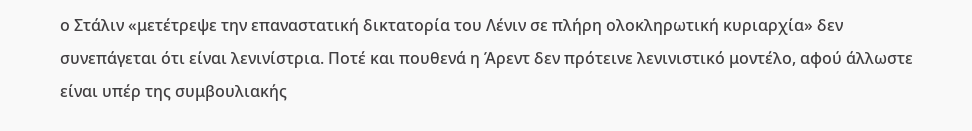ο Στάλιν «μετέτρεψε την επαναστατική δικτατορία του Λένιν σε πλήρη ολοκληρωτική κυριαρχία» δεν συνεπάγεται ότι είναι λενινίστρια. Ποτέ και πουθενά η Άρεντ δεν πρότεινε λενινιστικό μοντέλο, αφού άλλωστε είναι υπέρ της συμβουλιακής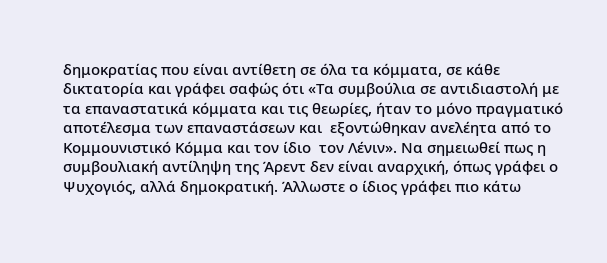δημοκρατίας που είναι αντίθετη σε όλα τα κόμματα, σε κάθε δικτατορία και γράφει σαφώς ότι «Τα συμβούλια σε αντιδιαστολή με τα επαναστατικά κόμματα και τις θεωρίες, ήταν το μόνο πραγματικό αποτέλεσμα των επαναστάσεων και  εξοντώθηκαν ανελέητα από το Κομμουνιστικό Κόμμα και τον ίδιο  τον Λένιν». Να σημειωθεί πως η συμβουλιακή αντίληψη της Άρεντ δεν είναι αναρχική, όπως γράφει ο Ψυχογιός, αλλά δημοκρατική. Άλλωστε ο ίδιος γράφει πιο κάτω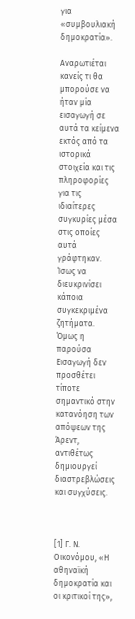για «συμβουλιακή δημοκρατία».

Αναρωτιέται κανείς τι θα μπορούσε να ήταν μία εισαγωγή σε αυτά τα κείμενα εκτός από τα ιστορικά στοιχεία και τις πληροφορίες για τις ιδιαίτερες συγκυρίες μέσα στις οποίες αυτά γράφτηκαν. Ίσως να διευκρινίσει κάποια συγκεκριμένα ζητήματα. Όμως η παρούσα  Εισαγωγή δεν προσθέτει τίποτε σημαντικό στην κατανόηση των απόψεων της Άρεντ, αντιθέτως δημιουργεί διαστρεβλώσεις και συγχύσεις.



[1] Γ. Ν. Οικονόμου, «Η αθηναϊκή δημοκρατία και οι κριτικοί της»,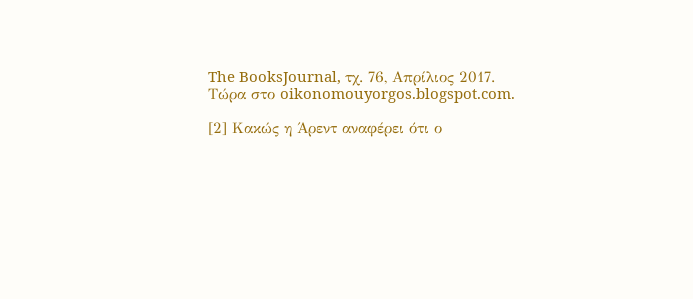The BooksJournal, τχ. 76, Απρίλιος 2017. Τώρα στο oikonomouyorgos.blogspot.com.

[2] Κακώς η Άρεντ αναφέρει ότι ο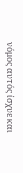νόμος αυτός ίσχυε και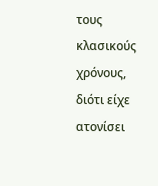τους κλασικούς χρόνους, διότι είχε ατονίσει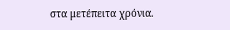στα μετέπειτα χρόνια.